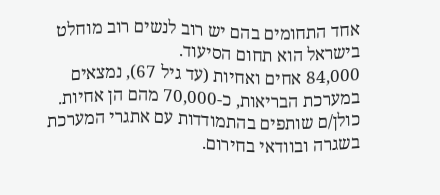אחד התחומים בהם יש רוב לנשים רוב מוחלט בישראל הוא תחום הסיעוד.
84,000 אחים ואחיות (עד גיל 67), נמצאים במערכת הבריאות, כ-70,000 מהם הן אחיות. כולן/ם שותפים בהתמודדות עם אתגרי המערכת בשגרה ובוודאי בחירום.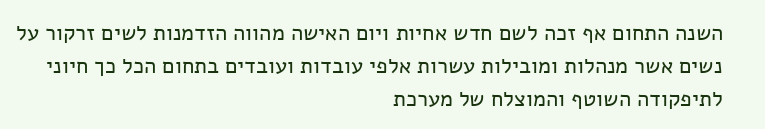השנה התחום אף זכה לשם חדש אחיות ויום האישה מהווה הזדמנות לשים זרקור על נשים אשר מנהלות ומובילות עשרות אלפי עובדות ועובדים בתחום הכל כך חיוני לתיפקודה השוטף והמוצלח של מערכת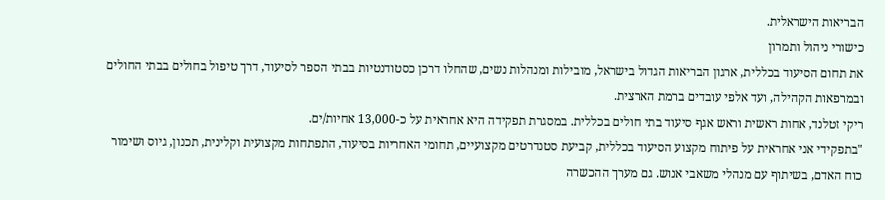הבריאות הישראלית.
כישורי ניהול ותמרון
את תחום הסיעוד בכללית, ארגון הבריאות הגדול בישראל, מובילות ומנהלות נשים, שהחלו דרכן כסטודנטיות בבתי הספר לסיעוד, דרך טיפול בחולים בבתי החולים ובמרפאות הקהילה, ועד אלפי עובדים ברמת הארצית.
ריקי זטלנד, אחות ראשית וראש אגף סיעוד בתי חולים בכללית. במסגרת תפקידה היא אחראית על כ-13,000 אחיות/ים.
"בתפקידי אני אחראית על פיתוח מקצוע הסיעוד בכללית, קביעת סטנדרטים מקצועיים, תחומי האחריות בסיעוד, התפתחות מקצועית וקלינית, תכנון, גיוס ושימור כוח האדם, בשיתוף עם מנהלי משאבי אנוש. גם מערך ההכשרה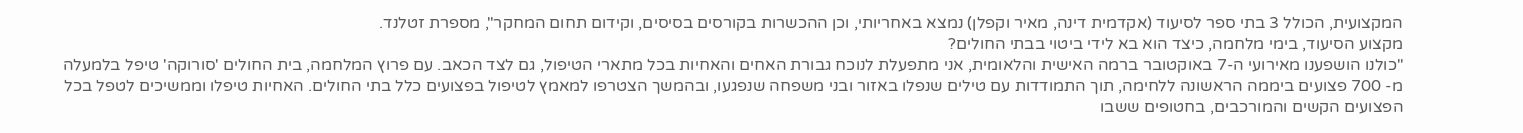המקצועית, הכולל 3 בתי ספר לסיעוד (אקדמית דינה, מאיר וקפלן) נמצא באחריותי, וכן ההכשרות בקורסים בסיסים, וקידום תחום המחקר", מספרת זטלנד.
מקצוע הסיעוד, בימי מלחמה, כיצד הוא בא לידי ביטוי בבתי החולים?
"כולנו הושפענו מאירועי ה-7 באוקטובר ברמה האישית והלאומית, אני מתפעלת לנוכח גבורת האחים והאחיות בכל מתארי הטיפול, גם לצד הכאב. עם פרוץ המלחמה, בית החולים 'סורוקה' טיפל בלמעלה מ- 700 פצועים ביממה הראשונה ללחימה, תוך התמודדות עם טילים שנפלו באזור ובני משפחה שנפגעו, ובהמשך הצטרפו למאמץ לטיפול בפצועים כלל בתי החולים. האחיות טיפלו וממשיכים לטפל בכל הפצועים הקשים והמורכבים, בחטופים ששבו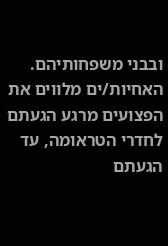ובבני משפחותיהם. האחיות/ים מלווים את הפצועים מרגע הגעתם לחדרי הטראומה, עד הגעתם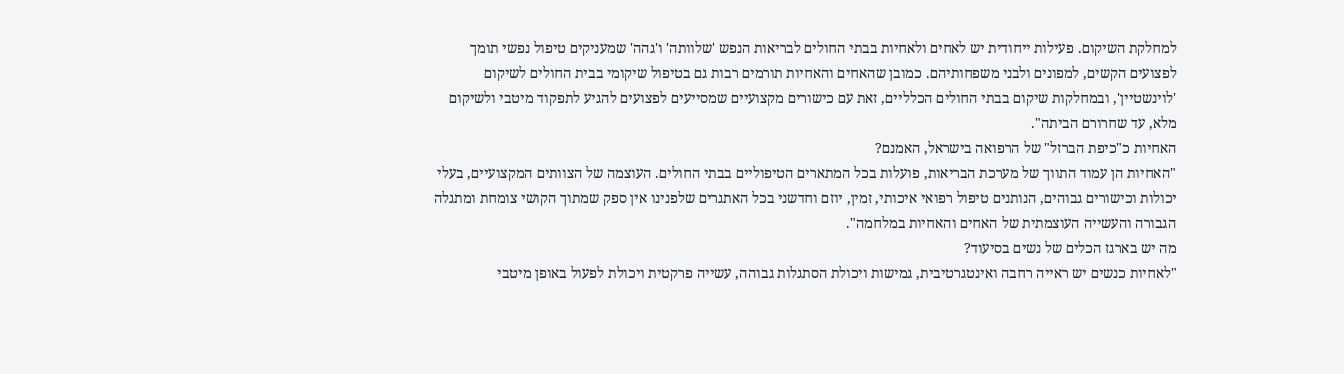למחלקת השיקום. פעילות ייחודית יש לאחים ולאחיות בבתי החולים לבריאות הנפש 'שלוותה' ו'גהה' שמעניקים טיפול נפשי תומך לפצועים הקשים, למפונים ולבני משפחותיהם. כמובן שהאחים והאחיות תורמים רבות גם בטיפול שיקומי בבית החולים לשיקום 'לוינשטיין', ובמחלקות שיקום בבתי החולים הכלליים, זאת עם כישורים מקצועיים שמסייעים לפצועים להגיע לתפקוד מיטבי ולשיקום מלא, עד שחרורם הביתה".
האחיות כ"כיפת הברזל" של הרפואה בישראל, האמנם?
"האחיות הן עמוד התווך של מערכת הבריאות, פועלות בכל המתארים הטיפוליים בבתי החולים. העוצמה של הצוותים המקצועיים, בעלי יכולות וכישורים גבוהים, הנותנים טיפול רפואי איכותי, זמין, יוזם וחדשני בכל האתגרים שלפנינו אין ספק שמתוך הקושי צומחת ומתגלה הגבורה והעשייה העוצמתית של האחים והאחיות במלחמה".
מה יש בארגז הכלים של נשים בסיעוד?
"לאחיות כנשים יש ראייה רחבה ואינטגרטיבית, גמישות ויכולת הסתגלות גבוהה, עשייה פרקטית ויכולת לפעול באופן מיטבי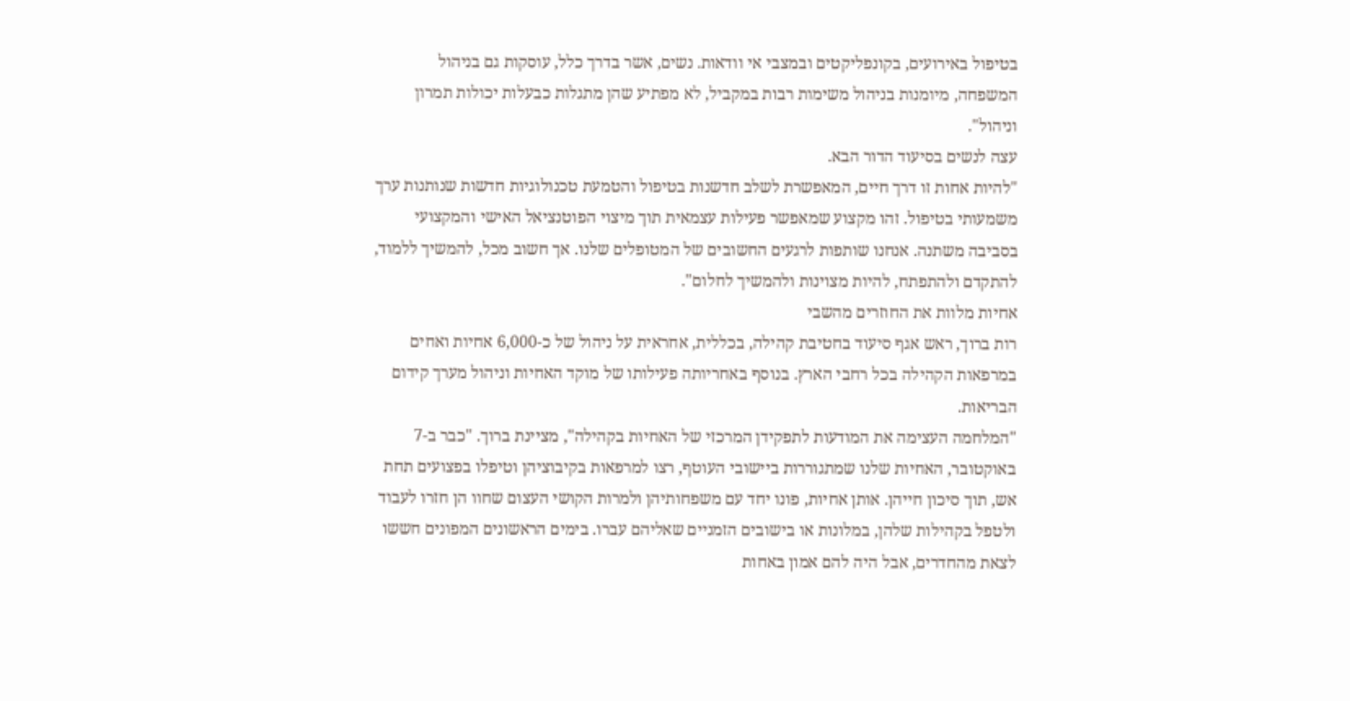בטיפול באירועים, בקונפליקטים ובמצבי אי וודאות. נשים, אשר בדרך כלל, עוסקות גם בניהול המשפחה, מיומנות בניהול משימות רבות במקביל, לא מפתיע שהן מתגלות כבעלות יכולות תמרון וניהול".
עצה לנשים בסיעוד הדור הבא.
"להיות אחות זו דרך חיים, המאפשרת לשלב חדשנות בטיפול והטמעת טכנולוגיות חדשות שנותנות ערך משמעותי בטיפול. זהו מקצוע שמאפשר פעילות עצמאית תוך מיצוי הפוטנציאל האישי והמקצועי בסביבה משתנה. אנחנו שותפות לרגעים החשובים של המטופלים שלנו. אך חשוב מכל, להמשיך ללמוד, להתקדם ולהתפתח, להיות מצוינות ולהמשיך לחלום".
אחיות מלוות את החוזרים מהשבי
רות ברוך, ראש אגף סיעוד בחטיבת קהילה, בכללית, אחראית על ניהול של כ-6,000 אחיות ואחים במרפאות הקהילה בכל רחבי הארץ. בנוסף באחריותה פעילותו של מוקד האחיות וניהול מערך קידום הבריאות.
"המלחמה העצימה את המודעות לתפקידן המרכזי של האחיות בקהילה", מציינת ברוך. "כבר ב-7 באוקטובר, האחיות שלנו שמתגוררות ביישובי העוטף, רצו למרפאות בקיבוציהן וטיפלו בפצועים תחת אש, תוך סיכון חייהן. אותן אחיות, פונו יחד עם משפחותיהן ולמרות הקושי העצום שחוו הן חזרו לעבוד ולטפל בקהילות שלהן, במלונות או בישובים הזמניים שאליהם עברו. בימים הראשונים המפונים חששו לצאת מהחדרים, אבל היה להם אמון באחות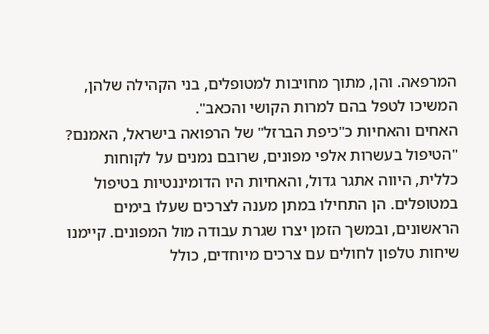המרפאה. והן, מתוך מחויבות למטופלים, בני הקהילה שלהן, המשיכו לטפל בהם למרות הקושי והכאב".
האחים והאחיות כ"כיפת הברזל" של הרפואה בישראל, האמנם?
"הטיפול בעשרות אלפי מפונים, שרובם נמנים על לקוחות כללית, היווה אתגר גדול, והאחיות היו הדומיננטיות בטיפול במטופלים. הן התחילו במתן מענה לצרכים שעלו בימים הראשונים, ובמשך הזמן יצרו שגרת עבודה מול המפונים. קיימנו שיחות טלפון לחולים עם צרכים מיוחדים, כולל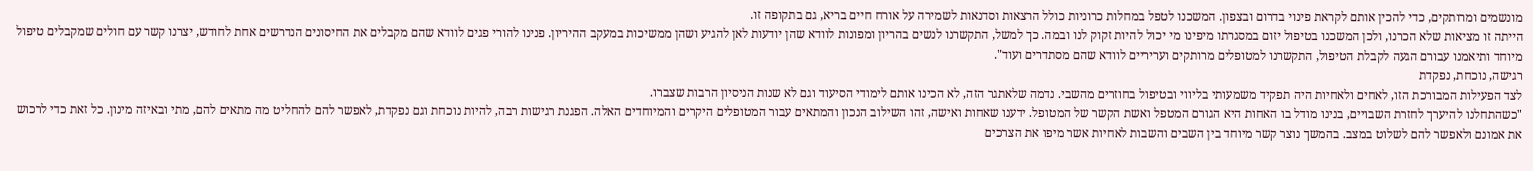מונשמים ומרותקים, כדי להכין אותם לקראת פינוי בדרום ובצפון. המשכנו לטפל במחלות כרוניות כולל הרצאות וסדנאות לשמירה על אורח חיים בריא, גם בתקופה זו.
הייתה זו מציאות שלא הכרנו, ולכן המשכנו בטיפול יזום במסגרתו מיפינו מי יכול להיות זקוק לנו ובמה. כך למשל, התקשרנו לנשים בהריון ומפונות לוודא שהן יודעות לאן להגיע ושהן ממשיכות במעקב ההיריון. פנינו להורי פגים לוודא שהם מקבלים את החיסונים הנדרשים אחת לחודש, יצרנו קשר עם חולים שמקבלים טיפול מיוחד ותיאמנו עבורם הגעה לקבלת הטיפול, התקשרנו למטופלים מרותקים ועריריים לוודא שהם מסתדרים ועוד".
רגישה, נוכחת, נפקדת
לצד הפעילות המבורכת הזו, לאחים ולאחיות היה תפקיד משמעותי בליווי ובטיפול בחוזרים מהשבי. נדמה שלאתגר הזה, לא הכינו אותם לימודי הסיעוד וגם לא שנות הניסיון הרבות שצברו.
"כשהתחלנו להיערך לחזרת השבויים, בנינו מודל בו האחות היא הגורם המטפל ואשת הקשר של המטופל. ידענו שאחות ואישה, זהו השילוב הנכון והמתאים עבור המטופלים היקרים והמיוחדים האלה. הפגנת רגישות רבה, להיות נוכחת וגם נפקדת, לאפשר להם להחליט מה מתאים להם, מתי ובאיזה מינון. כל זאת כדי לרכוש את אמונם ולאפשר להם לשלוט במצב. בהמשך נוצר קשר מיוחד בין השבים והשבות לאחיות אשר מיפו את הצרכים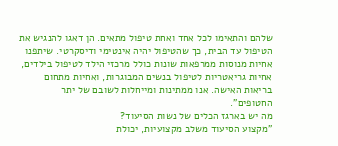שלהם והתאימו לכל אחד ואחת טיפול מתאים. הן דאגו להנגיש את הטיפול עד הבית, כך שהטיפול יהיה אינטימי ודיסקרטי. שיתפנו אחיות מנוסות ממרפאות שונות כולל מרכזי הילד לטיפול בילדים, אחיות גריאטריות לטיפול בנשים המבוגרות, ואחיות מתחום בריאות האישה. אנו ממתינות ומייחלות לשובם של יתר החטופים".
מה יש בארגז הכלים של נשות הסיעוד?
"מקצוע הסיעוד משלב מקצועיות, יכולת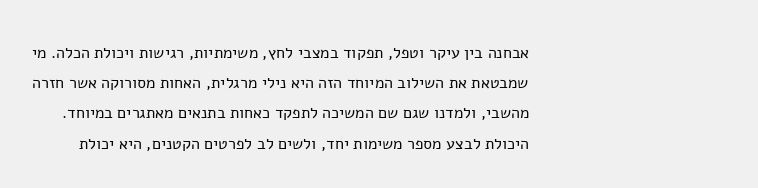אבחנה בין עיקר וטפל, תפקוד במצבי לחץ, משימתיות, רגישות ויכולת הכלה. מי שמבטאת את השילוב המיוחד הזה היא נילי מרגלית, האחות מסורוקה אשר חזרה מהשבי, ולמדנו שגם שם המשיכה לתפקד כאחות בתנאים מאתגרים במיוחד. היכולת לבצע מספר משימות יחד, ולשים לב לפרטים הקטנים, היא יכולת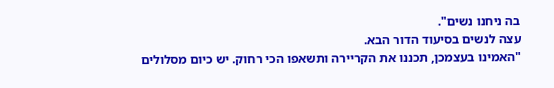בה ניחנו נשים".
עצה לנשים בסיעוד הדור הבא.
"האמינו בעצמכן, תכננו את הקריירה ותשאפו הכי רחוק. יש כיום מסלולים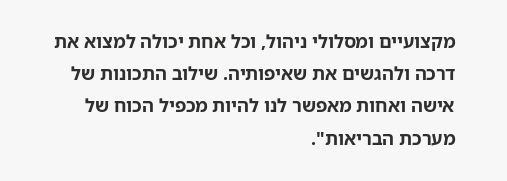מקצועיים ומסלולי ניהול, וכל אחת יכולה למצוא את דרכה ולהגשים את שאיפותיה. שילוב התכונות של אישה ואחות מאפשר לנו להיות מכפיל הכוח של מערכת הבריאות".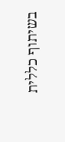בשיתוף כללית